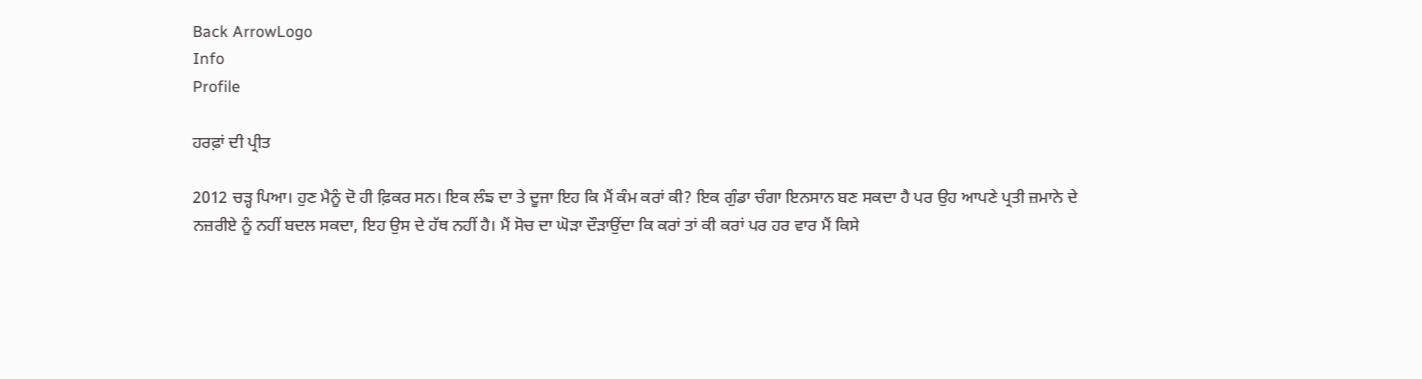Back ArrowLogo
Info
Profile

ਹਰਫ਼ਾਂ ਦੀ ਪ੍ਰੀਤ

2012 ਚੜ੍ਹ ਪਿਆ। ਹੁਣ ਮੈਨੂੰ ਦੋ ਹੀ ਫ਼ਿਕਰ ਸਨ। ਇਕ ਲੰਙ ਦਾ ਤੇ ਦੂਜਾ ਇਹ ਕਿ ਮੈਂ ਕੰਮ ਕਰਾਂ ਕੀ? ਇਕ ਗੁੰਡਾ ਚੰਗਾ ਇਨਸਾਨ ਬਣ ਸਕਦਾ ਹੈ ਪਰ ਉਹ ਆਪਣੇ ਪ੍ਰਤੀ ਜ਼ਮਾਨੇ ਦੇ ਨਜ਼ਰੀਏ ਨੂੰ ਨਹੀਂ ਬਦਲ ਸਕਦਾ, ਇਹ ਉਸ ਦੇ ਹੱਥ ਨਹੀਂ ਹੈ। ਮੈਂ ਸੋਚ ਦਾ ਘੋੜਾ ਦੌੜਾਉਂਦਾ ਕਿ ਕਰਾਂ ਤਾਂ ਕੀ ਕਰਾਂ ਪਰ ਹਰ ਵਾਰ ਮੈਂ ਕਿਸੇ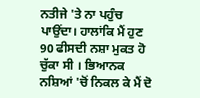ਨਤੀਜੇ 'ਤੇ ਨਾ ਪਹੁੰਚ ਪਾਉਂਦਾ। ਹਾਲਾਂਕਿ ਮੈਂ ਹੁਣ 90 ਫੀਸਦੀ ਨਸ਼ਾ ਮੁਕਤ ਹੋ ਚੁੱਕਾ ਸੀ । ਭਿਆਨਕ ਨਸ਼ਿਆਂ 'ਚੋਂ ਨਿਕਲ ਕੇ ਮੈਂ ਦੋ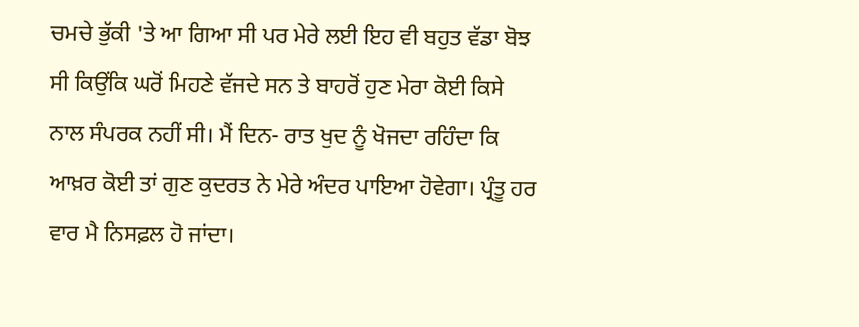ਚਮਚੇ ਭੁੱਕੀ 'ਤੇ ਆ ਗਿਆ ਸੀ ਪਰ ਮੇਰੇ ਲਈ ਇਹ ਵੀ ਬਹੁਤ ਵੱਡਾ ਬੋਝ ਸੀ ਕਿਉਂਕਿ ਘਰੋਂ ਮਿਹਣੇ ਵੱਜਦੇ ਸਨ ਤੇ ਬਾਹਰੋਂ ਹੁਣ ਮੇਰਾ ਕੋਈ ਕਿਸੇ ਨਾਲ ਸੰਪਰਕ ਨਹੀਂ ਸੀ। ਮੈਂ ਦਿਨ- ਰਾਤ ਖੁਦ ਨੂੰ ਖੋਜਦਾ ਰਹਿੰਦਾ ਕਿ ਆਖ਼ਰ ਕੋਈ ਤਾਂ ਗੁਣ ਕੁਦਰਤ ਨੇ ਮੇਰੇ ਅੰਦਰ ਪਾਇਆ ਹੋਵੇਗਾ। ਪ੍ਰੰਤੂ ਹਰ ਵਾਰ ਮੈ ਨਿਸਫ਼ਲ ਹੋ ਜਾਂਦਾ।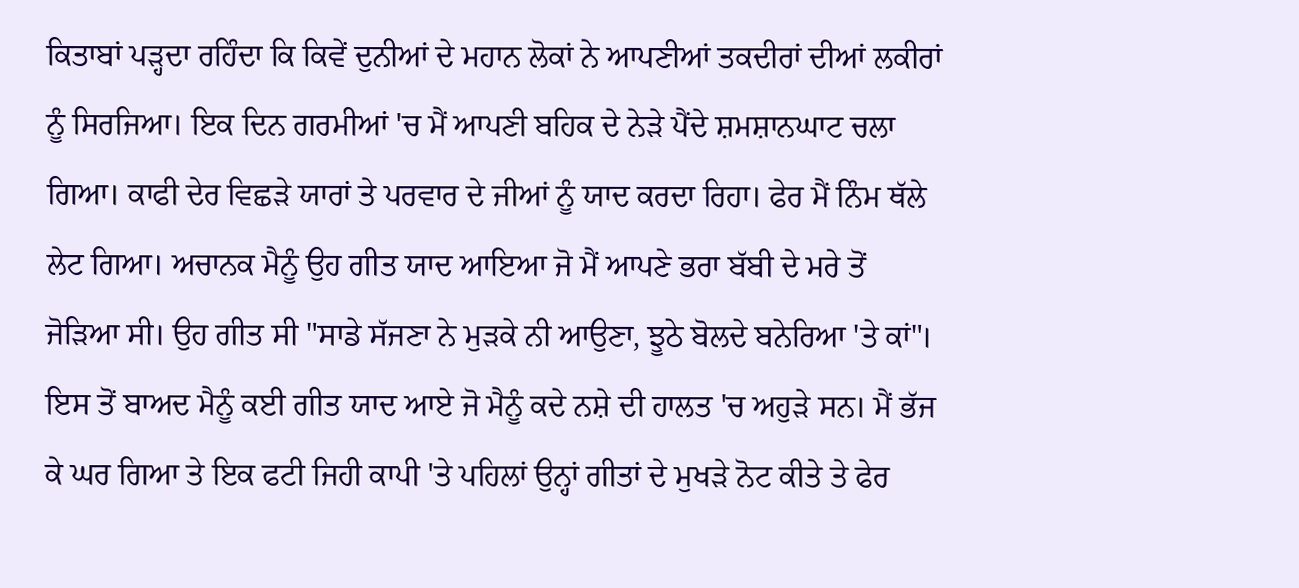ਕਿਤਾਬਾਂ ਪੜ੍ਹਦਾ ਰਹਿੰਦਾ ਕਿ ਕਿਵੇਂ ਦੁਨੀਆਂ ਦੇ ਮਹਾਨ ਲੋਕਾਂ ਨੇ ਆਪਣੀਆਂ ਤਕਦੀਰਾਂ ਦੀਆਂ ਲਕੀਰਾਂ ਨੂੰ ਸਿਰਜਿਆ। ਇਕ ਦਿਨ ਗਰਮੀਆਂ 'ਚ ਮੈਂ ਆਪਣੀ ਬਹਿਕ ਦੇ ਨੇੜੇ ਪੈਂਦੇ ਸ਼ਮਸ਼ਾਨਘਾਟ ਚਲਾ ਗਿਆ। ਕਾਫੀ ਦੇਰ ਵਿਛੜੇ ਯਾਰਾਂ ਤੇ ਪਰਵਾਰ ਦੇ ਜੀਆਂ ਨੂੰ ਯਾਦ ਕਰਦਾ ਰਿਹਾ। ਫੇਰ ਮੈਂ ਨਿੰਮ ਥੱਲੇ ਲੇਟ ਗਿਆ। ਅਚਾਨਕ ਮੈਨੂੰ ਉਹ ਗੀਤ ਯਾਦ ਆਇਆ ਜੋ ਮੈਂ ਆਪਣੇ ਭਰਾ ਬੱਬੀ ਦੇ ਮਰੇ ਤੋਂ ਜੋੜਿਆ ਸੀ। ਉਹ ਗੀਤ ਸੀ "ਸਾਡੇ ਸੱਜਣਾ ਨੇ ਮੁੜਕੇ ਨੀ ਆਉਣਾ, ਝੂਠੇ ਬੋਲਦੇ ਬਨੇਰਿਆ 'ਤੇ ਕਾਂ"। ਇਸ ਤੋਂ ਬਾਅਦ ਮੈਨੂੰ ਕਈ ਗੀਤ ਯਾਦ ਆਏ ਜੋ ਮੈਨੂੰ ਕਦੇ ਨਸ਼ੇ ਦੀ ਹਾਲਤ 'ਚ ਅਹੁੜੇ ਸਨ। ਮੈਂ ਭੱਜ ਕੇ ਘਰ ਗਿਆ ਤੇ ਇਕ ਫਟੀ ਜਿਹੀ ਕਾਪੀ 'ਤੇ ਪਹਿਲਾਂ ਉਨ੍ਹਾਂ ਗੀਤਾਂ ਦੇ ਮੁਖੜੇ ਨੋਟ ਕੀਤੇ ਤੇ ਫੇਰ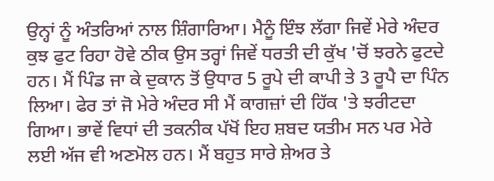ਉਨ੍ਹਾਂ ਨੂੰ ਅੰਤਰਿਆਂ ਨਾਲ ਸ਼ਿੰਗਾਰਿਆ। ਮੈਨੂੰ ਇੰਝ ਲੱਗਾ ਜਿਵੇਂ ਮੇਰੇ ਅੰਦਰ ਕੁਝ ਫੁਟ ਰਿਹਾ ਹੋਵੇ ਠੀਕ ਉਸ ਤਰ੍ਹਾਂ ਜਿਵੇਂ ਧਰਤੀ ਦੀ ਕੁੱਖ 'ਚੋਂ ਝਰਨੇ ਫੁਟਦੇ ਹਨ। ਮੈਂ ਪਿੰਡ ਜਾ ਕੇ ਦੁਕਾਨ ਤੋਂ ਉਧਾਰ 5 ਰੂਪੇ ਦੀ ਕਾਪੀ ਤੇ 3 ਰੂਪੈ ਦਾ ਪਿੰਨ ਲਿਆ। ਫੇਰ ਤਾਂ ਜੋ ਮੇਰੇ ਅੰਦਰ ਸੀ ਮੈਂ ਕਾਗਜ਼ਾਂ ਦੀ ਹਿੱਕ 'ਤੇ ਝਰੀਟਦਾ ਗਿਆ। ਭਾਵੇਂ ਵਿਧਾਂ ਦੀ ਤਕਨੀਕ ਪੱਖੋਂ ਇਹ ਸ਼ਬਦ ਯਤੀਮ ਸਨ ਪਰ ਮੇਰੇ ਲਈ ਅੱਜ ਵੀ ਅਣਮੋਲ ਹਨ। ਮੈਂ ਬਹੁਤ ਸਾਰੇ ਸ਼ੇਅਰ ਤੇ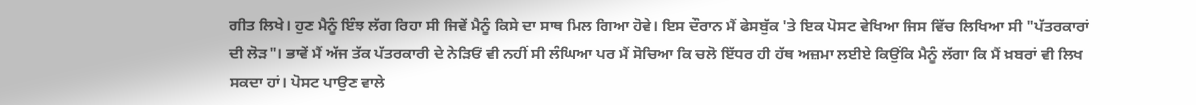ਗੀਤ ਲਿਖੇ। ਹੁਣ ਮੈਨੂੰ ਇੰਝ ਲੱਗ ਰਿਹਾ ਸੀ ਜਿਵੇਂ ਮੈਨੂੰ ਕਿਸੇ ਦਾ ਸਾਥ ਮਿਲ ਗਿਆ ਹੋਵੇ। ਇਸ ਦੌਰਾਨ ਮੈਂ ਫੇਸਬੁੱਕ 'ਤੇ ਇਕ ਪੋਸਟ ਵੇਖਿਆ ਜਿਸ ਵਿੱਚ ਲਿਖਿਆ ਸੀ "ਪੱਤਰਕਾਰਾਂ ਦੀ ਲੋੜ"। ਭਾਵੇਂ ਮੈਂ ਅੱਜ ਤੱਕ ਪੱਤਰਕਾਰੀ ਦੇ ਨੇੜਿਓਂ ਵੀ ਨਹੀਂ ਸੀ ਲੰਘਿਆ ਪਰ ਮੈਂ ਸੋਚਿਆ ਕਿ ਚਲੋ ਇੱਧਰ ਹੀ ਹੱਥ ਅਜ਼ਮਾ ਲਈਏ ਕਿਉਂਕਿ ਮੈਨੂੰ ਲੱਗਾ ਕਿ ਮੈਂ ਖ਼ਬਰਾਂ ਵੀ ਲਿਖ ਸਕਦਾ ਹਾਂ। ਪੋਸਟ ਪਾਉਣ ਵਾਲੇ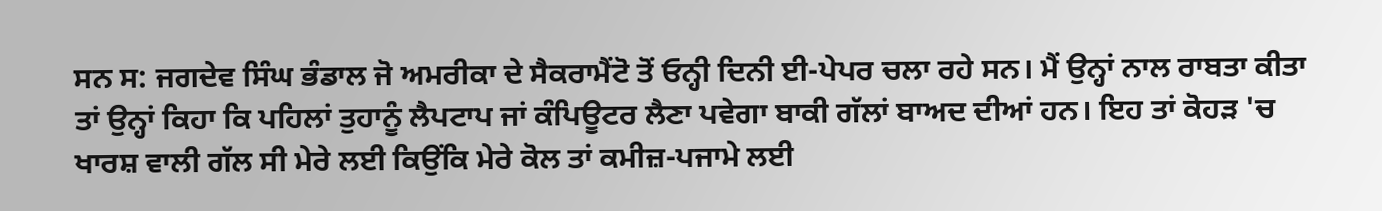ਸਨ ਸ: ਜਗਦੇਵ ਸਿੰਘ ਭੰਡਾਲ ਜੋ ਅਮਰੀਕਾ ਦੇ ਸੈਕਰਾਮੈਂਟੋ ਤੋਂ ਓਨ੍ਹੀ ਦਿਨੀ ਈ-ਪੇਪਰ ਚਲਾ ਰਹੇ ਸਨ। ਮੈਂ ਉਨ੍ਹਾਂ ਨਾਲ ਰਾਬਤਾ ਕੀਤਾ ਤਾਂ ਉਨ੍ਹਾਂ ਕਿਹਾ ਕਿ ਪਹਿਲਾਂ ਤੁਹਾਨੂੰ ਲੈਪਟਾਪ ਜਾਂ ਕੰਪਿਊਟਰ ਲੈਣਾ ਪਵੇਗਾ ਬਾਕੀ ਗੱਲਾਂ ਬਾਅਦ ਦੀਆਂ ਹਨ। ਇਹ ਤਾਂ ਕੋਹੜ 'ਚ ਖਾਰਸ਼ ਵਾਲੀ ਗੱਲ ਸੀ ਮੇਰੇ ਲਈ ਕਿਉਂਕਿ ਮੇਰੇ ਕੋਲ ਤਾਂ ਕਮੀਜ਼-ਪਜਾਮੇ ਲਈ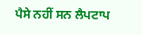ਪੈਸੇ ਨਹੀਂ ਸਨ ਲੈਪਟਾਪ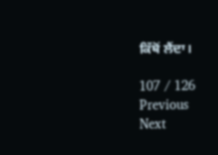ਕਿੱਥੋਂ ਲੈਂਦਾ।

107 / 126
Previous
Next